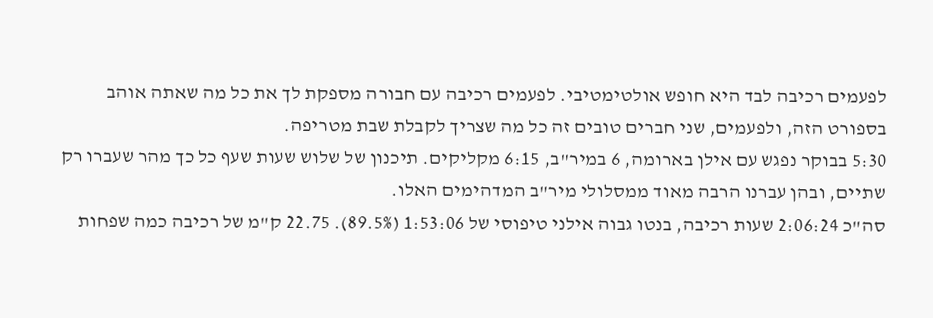לפעמים רכיבה לבד היא חופש אולטימטיבי. לפעמים רכיבה עם חבורה מספקת לך את כל מה שאתה אוהב בספורט הזה, ולפעמים, שני חברים טובים זה כל מה שצריך לקבלת שבת מטריפה.
5:30 בבוקר נפגש עם אילן בארומה, 6 במיר"ב, 6:15 מקליקים. תיכנון של שלוש שעות שעף כל כך מהר שעברו רק שתיים, ובהן עברנו הרבה מאוד ממסלולי מיר"ב המדהימים האלו.
סה"כ 2:06:24 שעות רכיבה, בנטו גבוה אילני טיפוסי של 1:53:06 (89.5%). 22.75 ק"מ של רכיבה כמה שפחות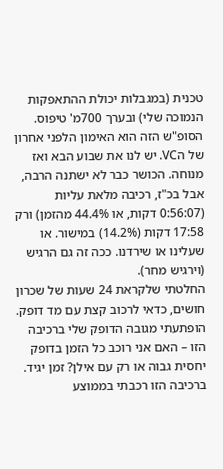טכנית (במגבלות יכולת ההתאפקות הנמוכה שלי) ובערך 700מ' טיפוס.
הסופ"ש הזה הוא האימון הלפני אחרון של הVC. יש לנו את שבוע הבא ואז מנוחה. הכושר כבר לא ישתנה הרבה, אבל בכ"ז, רכיבה מלאת עליות (0:56:07 דקות, או 44.4% מהזמן) ורק 17:58 דקות (14.2%) במישור. או שעלינו או שירדנו. ככה זה גם הרגיש (וירגיש מחר).
החלטתי שלקראת 24 שעות של שכרון חושים, כדאי לרכוב קצת עם מד דופק. הופתעתי מגובה הדופק שלי ברכיבה הזו – האם אני רוכב כל הזמן בדופק יחסית גבוה או רק עם אילן? זמן יגיד. ברכיבה הזו רכבתי בממוצע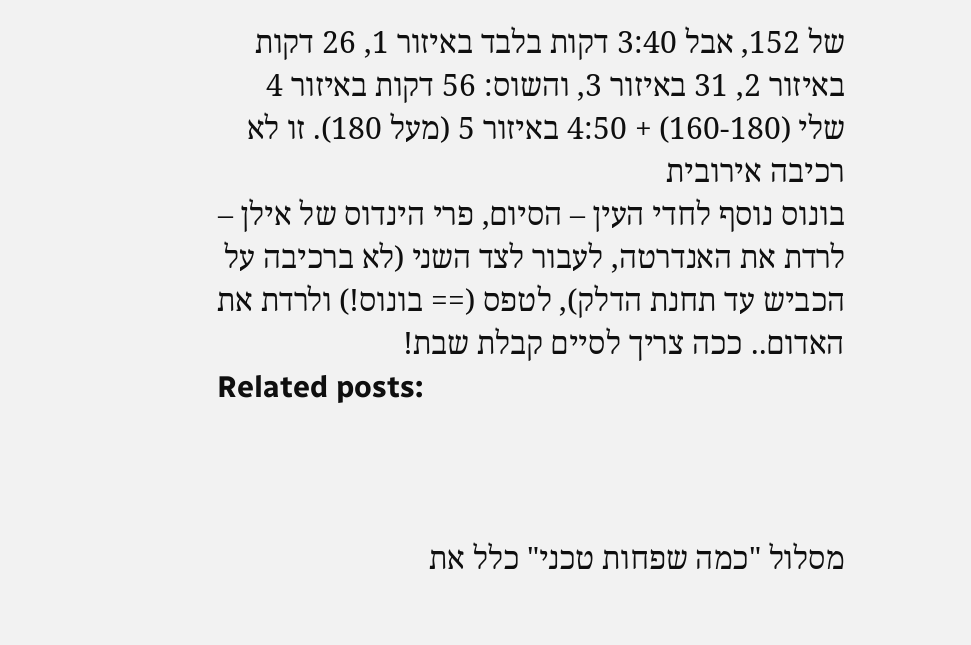של 152, אבל 3:40 דקות בלבד באיזור 1, 26 דקות באיזור 2, 31 באיזור 3, והשוס: 56 דקות באיזור 4 שלי (160-180) + 4:50 באיזור 5 (מעל 180). זו לא רכיבה אירובית
בונוס נוסף לחדי העין – הסיום, פרי הינדוס של אילן – לרדת את האנדרטה, לעבור לצד השני (לא ברכיבה על הכביש עד תחנת הדלק), לטפס (== בונוס!) ולרדת את האדום.. ככה צריך לסיים קבלת שבת!
Related posts:



מסלול "כמה שפחות טכני" כלל את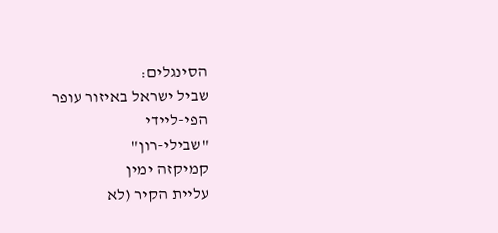הסינגלים:
שביל ישראל באיזור עופר
הפי-ליידי
"שבילי-רון"
קמיקזה ימין
עליית הקיר (לא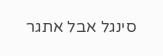סינגל אבל אתגר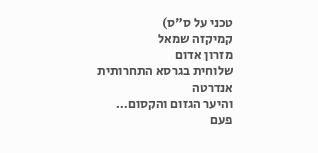טכני על ס"ס)
קמיקזה שמאל
מזרון אדום
שלוחית בגרסא התחרותית
אנדרטה
והיער הגזום והקסום…
פעם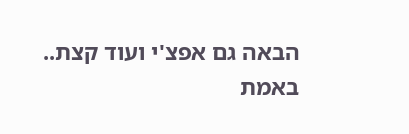הבאה גם אפצ'י ועוד קצת..
באמת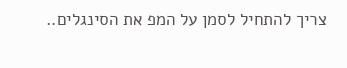צריך להתחיל לסמן על המפ את הסינגלים..